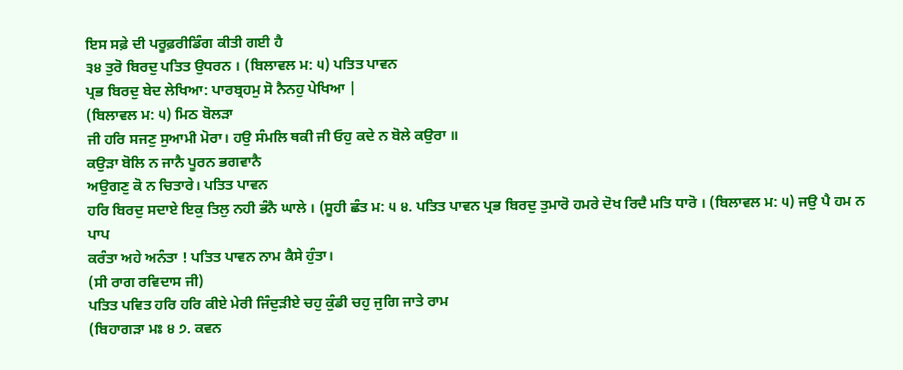ਇਸ ਸਫ਼ੇ ਦੀ ਪਰੂਫ਼ਰੀਡਿੰਗ ਕੀਤੀ ਗਈ ਹੈ
੩੪ ਤੁਰੋ ਬਿਰਦੁ ਪਤਿਤ ਉਧਰਨ । (ਬਿਲਾਵਲ ਮ: ੫) ਪਤਿਤ ਪਾਵਨ
ਪ੍ਰਭ ਬਿਰਦੁ ਬੇਦ ਲੇਖਿਆ: ਪਾਰਬ੍ਰਹਮੁ ਸੋ ਨੈਨਹੁ ਪੇਖਿਆ |
(ਬਿਲਾਵਲ ਮ: ੫) ਮਿਠ ਬੋਲੜਾ
ਜੀ ਹਰਿ ਸਜਣੁ ਸੁਆਮੀ ਮੋਰਾ। ਹਉ ਸੰਮਲਿ ਥਕੀ ਜੀ ਓਹੁ ਕਦੇ ਨ ਬੋਲੇ ਕਉਰਾ ॥
ਕਉੜਾ ਬੋਲਿ ਨ ਜਾਨੈ ਪੂਰਨ ਭਗਵਾਨੈ
ਅਉਗਣੁ ਕੋ ਨ ਚਿਤਾਰੇ। ਪਤਿਤ ਪਾਵਨ
ਹਰਿ ਬਿਰਦੁ ਸਦਾਏ ਇਕੁ ਤਿਲੁ ਨਹੀ ਭੰਨੈ ਘਾਲੇ । (ਸੂਹੀ ਛੰਤ ਮ: ੫ ੪. ਪਤਿਤ ਪਾਵਨ ਪ੍ਰਭ ਬਿਰਦੁ ਤੁਮਾਰੋ ਹਮਰੇ ਦੋਖ ਰਿਦੈ ਮਤਿ ਧਾਰੋ । (ਬਿਲਾਵਲ ਮ: ੫) ਜਉ ਪੈ ਹਮ ਨ ਪਾਪ
ਕਰੰਤਾ ਅਹੇ ਅਨੰਤਾ ! ਪਤਿਤ ਪਾਵਨ ਨਾਮ ਕੈਸੇ ਹੁੰਤਾ।
(ਸੀ ਰਾਗ ਰਵਿਦਾਸ ਜੀ)
ਪਤਿਤ ਪਵਿਤ ਹਰਿ ਹਰਿ ਕੀਏ ਮੇਰੀ ਜਿੰਦੁੜੀਏ ਚਹੁ ਕੁੰਡੀ ਚਹੁ ਜੁਗਿ ਜਾਤੇ ਰਾਮ
(ਬਿਹਾਗੜਾ ਮਃ ੪ ੭. ਕਵਨ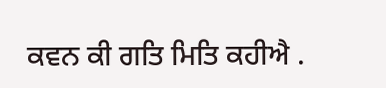ਕਵਨ ਕੀ ਗਤਿ ਮਿਤਿ ਕਹੀਐ .